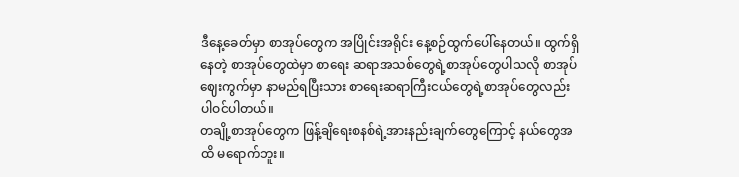ဒီနေ့ခေတ်မှာ စာအုပ်တွေက အပြိုင်းအရိုင်း နေ့စဉ်ထွက်ပေါ်နေတယ်။ ထွက်ရှိနေတဲ့ စာအုပ်တွေထဲမှာ စာရေး ဆရာအသစ်တွေရဲ့စာအုပ်တွေပါသလို စာအုပ်ဈေးကွက်မှာ နာမည်ရပြီးသား စာရေးဆရာကြီးငယ်တွေရဲ့စာအုပ်တွေလည်း ပါဝင်ပါတယ်။
တချို့စာအုပ်တွေက ဖြန့်ချိရေးစနစ်ရဲ့အားနည်းချက်တွေကြောင့် နယ်တွေအထိ မရောက်ဘူး။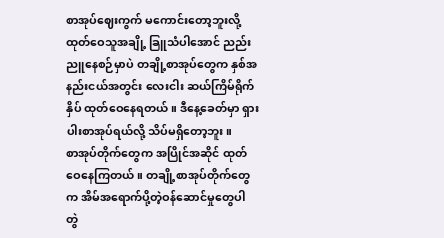စာအုပ်ဈေးကွက် မကောင်းတော့ဘူးလို့ ထုတ်ဝေသူအချို့ ခြူသံပါအောင် ညည်းညူနေစဉ်မှာပဲ တချို့စာအုပ်တွေက နှစ်အနည်းငယ်အတွင်း လေးငါး ဆယ်ကြိမ်ရိုက်နှိပ် ထုတ်ဝေနေရတယ်။ ဒီနေ့ခေတ်မှာ ရှားပါးစာအုပ်ရယ်လို့ သိပ်မရှိတော့ဘူး။
စာအုပ်တိုက်တွေက အပြိုင်အဆိုင် ထုတ်ဝေနေကြတယ်။ တချို့စာအုပ်တိုက်တွေက အိမ်အရောက်ပို့တဲ့ဝန်ဆောင်မှုတွေပါ တွဲ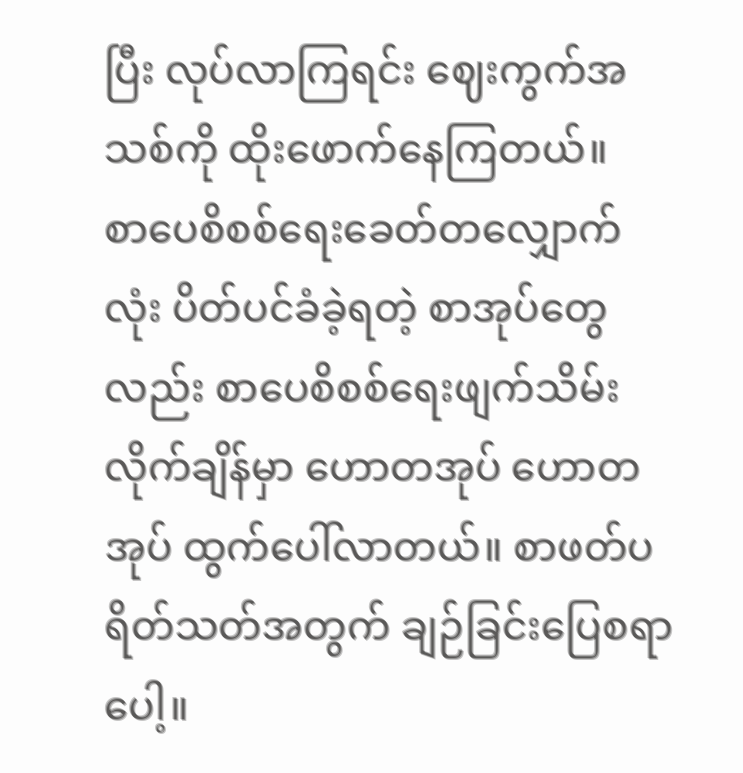ပြီး လုပ်လာကြရင်း ဈေးကွက်အသစ်ကို ထိုးဖောက်နေကြတယ်။
စာပေစိစစ်ရေးခေတ်တလျှောက်လုံး ပိတ်ပင်ခံခဲ့ရတဲ့ စာအုပ်တွေလည်း စာပေစိစစ်ရေးဖျက်သိမ်းလိုက်ချိန်မှာ ဟောတအုပ် ဟောတအုပ် ထွက်ပေါ်လာတယ်။ စာဖတ်ပရိတ်သတ်အတွက် ချဉ်ခြင်းပြေစရာပေါ့။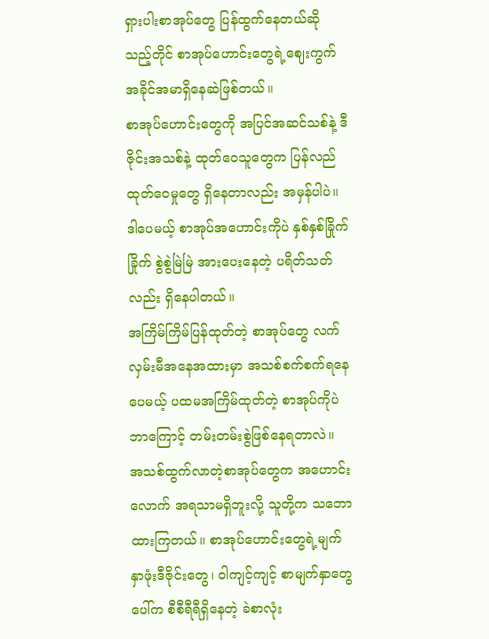ရှားပါးစာအုပ်တွေ ပြန်ထွက်နေတယ်ဆို သည့်တိုင် စာအုပ်ဟောင်းတွေရဲ့ဈေးကွက် အခိုင်အမာရှိနေဆဲဖြစ်တယ်။
စာအုပ်ဟောင်းတွေကို အပြင်အဆင်သစ်နဲ့ ဒီဇိုင်းအသစ်နဲ့ ထုတ်ဝေသူတွေက ပြန်လည်ထုတ်ဝေမှုတွေ ရှိနေတာလည်း အမှန်ပါပဲ။ ဒါပေမယ့် စာအုပ်အဟောင်းကိုပဲ နှစ်နှစ်ခြိုက်ခြိုက် စွဲစွဲမြဲမြဲ အားပေးနေတဲ့ ပရိတ်သတ်လည်း ရှိနေပါတယ်။
အကြိမ်ကြိမ်ပြန်ထုတ်တဲ့ စာအုပ်တွေ လက်လှမ်းမီအနေအထားမှာ အသစ်စက်စက်ရနေပေမယ့် ပထမအကြိမ်ထုတ်တဲ့ စာအုပ်ကိုပဲ ဘာကြောင့် တမ်းတမ်းစွဲဖြစ်နေရတာလဲ။
အသစ်ထွက်လာတဲ့စာအုပ်တွေက အဟောင်းလောက် အရသာမရှိဘူးလို့ သူတို့က သဘောထားကြတယ်။ စာအုပ်ဟောင်းတွေရဲ့မျက်နှာဖုံးဒီဇိုင်းတွေ၊ ဝါကျင့်ကျင့် စာမျက်နှာတွေပေါ်က စီစီရီရီရှိနေတဲ့ ခဲစာလုံး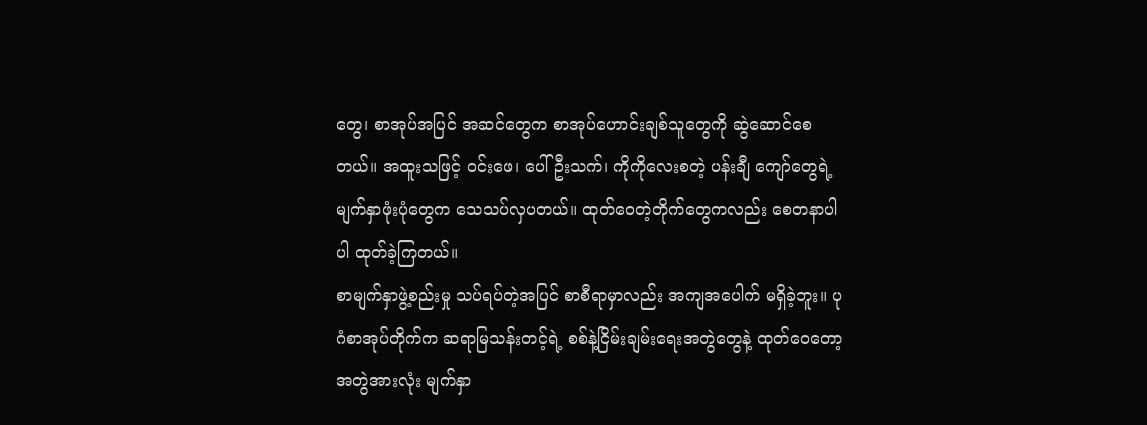တွေ၊ စာအုပ်အပြင် အဆင်တွေက စာအုပ်ဟောင်းချစ်သူတွေကို ဆွဲဆောင်စေတယ်။ အထူးသဖြင့် ဝင်းဖေ၊ ပေါ်ဦးသက်၊ ကိုကိုလေးစတဲ့ ပန်းချီ ကျော်တွေရဲ့မျက်နှာဖုံးပုံတွေက သေသပ်လှပတယ်။ ထုတ်ဝေတဲ့တိုက်တွေကလည်း စေတနာပါပါ ထုတ်ခဲ့ကြတယ်။
စာမျက်နှာဖွဲ့စည်းမှု သပ်ရပ်တဲ့အပြင် စာစီရာမှာလည်း အကျအပေါက် မရှိခဲ့ဘူး။ ပုဂံစာအုပ်တိုက်က ဆရာမြသန်းတင့်ရဲ့ စစ်နဲ့ငြိမ်းချမ်းရေးအတွဲတွေနဲ့ ထုတ်ဝေတော့ အတွဲအားလုံး မျက်နှာ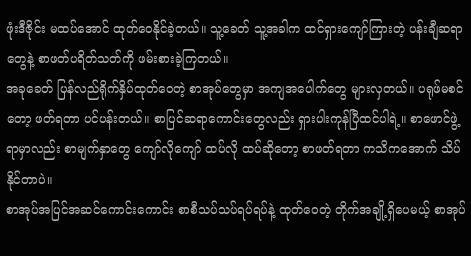ဖုံးဒီဇိုင်း မထပ်အောင် ထုတ်ဝေနိုင်ခဲ့တယ်။ သူ့ခေတ် သူ့အခါက ထင်ရှားကျော်ကြားတဲ့ ပန်းချီဆရာတွေနဲ့ စာဖတ်ပရိတ်သတ်ကို ဖမ်းစားခဲ့ကြတယ်။
အခုခေတ် ပြန်လည်ရိုက်နှိပ်ထုတ်ဝေတဲ့ စာအုပ်တွေမှာ အကျအပေါက်တွေ များလှတယ်။ ပရုဖ်မစင်တော့ ဖတ်ရတာ ပင်ပန်းတယ်။ စာပြင်ဆရာကောင်းတွေလည်း ရှားပါးကုန်ပြီထင်ပါရဲ့။ စာဖောင်ဖွဲ့ရာမှာလည်း စာမျက်နှာတွေ ကျော်လိုကျော် ထပ်လို ထပ်ဆိုတော့ စာဖတ်ရတာ ကသိကအောက် သိပ်နိုင်တာပဲ။
စာအုပ်အပြင်အဆင်ကောင်းကောင်း စာစီသပ်သပ်ရပ်ရပ်နဲ့ ထုတ်ဝေတဲ့ တိုက်အချို့ရှိပေမယ့် စာအုပ်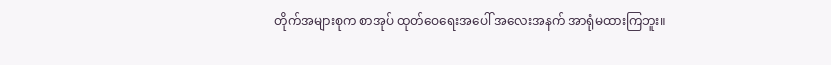တိုက်အများစုက စာအုပ် ထုတ်ဝေရေးအပေါ် အလေးအနက် အာရုံမထားကြဘူး။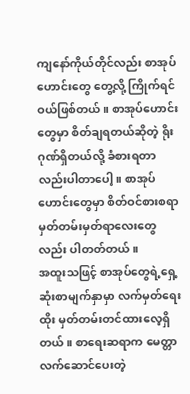ကျနော်ကိုယ်တိုင်လည်း စာအုပ်ဟောင်းတွေ တွေ့လို့ ကြိုက်ရင် ဝယ်ဖြစ်တယ်။ စာအုပ်ဟောင်းတွေမှာ စိတ်ချရတယ်ဆိုတဲ့ ရိုးဂုဏ်ရှိတယ်လို့ ခံစားရတာလည်းပါတာပေါ့။ စာအုပ်ဟောင်းတွေမှာ စိတ်ဝင်စားစရာ မှတ်တမ်းမှတ်ရာလေးတွေလည်း ပါတတ်တယ်။
အထူးသဖြင့် စာအုပ်တွေရဲ့ရှေ့ဆုံးစာမျက်နှာမှာ လက်မှတ်ရေးထိုး မှတ်တမ်းတင်ထားလေ့ရှိတယ်။ စာရေးဆရာက မေတ္တာ လက်ဆောင်ပေးတဲ့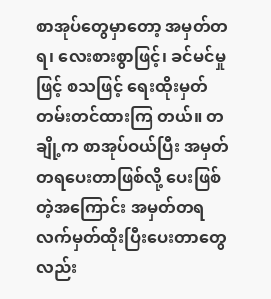စာအုပ်တွေမှာတော့ အမှတ်တရ၊ လေးစားစွာဖြင့်၊ ခင်မင်မှုဖြင့် စသဖြင့် ရေးထိုးမှတ်တမ်းတင်ထားကြ တယ်။ တချို့က စာအုပ်ဝယ်ပြီး အမှတ်တရပေးတာဖြစ်လို့ ပေးဖြစ်တဲ့အကြောင်း အမှတ်တရ လက်မှတ်ထိုးပြီးပေးတာတွေ လည်း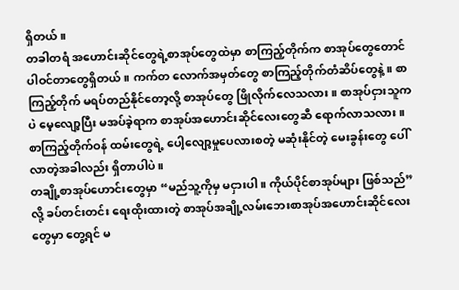ရှိတယ်။
တခါတရံ အဟောင်းဆိုင်တွေရဲ့စာအုပ်တွေထဲမှာ စာကြည့်တိုက်က စာအုပ်တွေတောင် ပါဝင်တာတွေရှိတယ်။ ကက်တ လောက်အမှတ်တွေ စာကြည့်တိုက်တံဆိပ်တွေနဲ့။ စာကြည့်တိုက် မရပ်တည်နိုင်တော့လို့ စာအုပ်တွေ ဖြိုလိုက်လေသလား။ စာအုပ်ငှားသူကပဲ မေ့လျော့ပြီး မအပ်ခဲ့ရာက စာအုပ်အဟောင်းဆိုင်လေးတွေဆီ ရောက်လာသလား။ စာကြည့်တိုက်ဝန် ထမ်းတွေရဲ့ ပေါ့လျော့မှုပေလားစတဲ့ မဆုံးနိုင်တဲ့ မေးခွန်းတွေ ပေါ်လာတဲ့အခါလည်း ရှိတာပါပဲ။
တချို့စာအုပ်ဟောင်းတွေမှာ “မည်သူ့ကိုမှ မငှားပါ။ ကိုယ်ပိုင်စာအုပ်များ ဖြစ်သည်” လို့ ခပ်တင်းတင်း ရေးထိုးထားတဲ့ စာအုပ်အချို့လမ်းဘေးစာအုပ်အဟောင်းဆိုင်လေးတွေမှာ တွေ့ရင် မ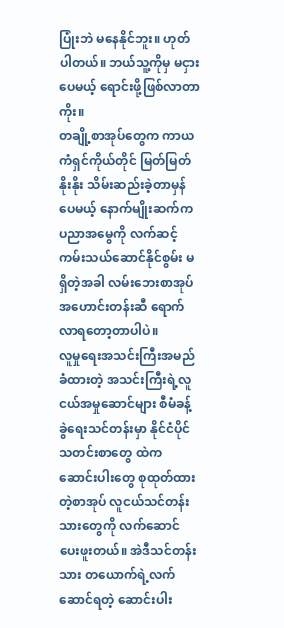ပြုံးဘဲ မနေနိုင်ဘူး။ ဟုတ်ပါတယ်။ ဘယ်သူ့ကိုမှ မငှားပေမယ့် ရောင်းဖို့ဖြစ်လာတာကိုး။
တချို့စာအုပ်တွေက ကာယကံရှင်ကိုယ်တိုင် မြတ်မြတ်နိုးနိုး သိမ်းဆည်းခဲ့တာမှန်ပေမယ့် နောက်မျိုးဆက်က ပညာအမွေကို လက်ဆင့်ကမ်းသယ်ဆောင်နိုင်စွမ်း မရှိတဲ့အခါ လမ်းဘေးစာအုပ်အဟောင်းတန်းဆီ ရောက်လာရတော့တာပါပဲ။
လူမှုရေးအသင်းကြီးအမည်ခံထားတဲ့ အသင်းကြီးရဲ့လူငယ်အမှုဆောင်များ စီမံခန့်ခွဲရေးသင်တန်းမှာ နိုင်ငံပိုင်သတင်းစာတွေ ထဲက ဆောင်းပါးတွေ စုထုတ်ထားတဲ့စာအုပ် လူငယ်သင်တန်းသားတွေကို လက်ဆောင်ပေးဖူးတယ်။ အဲဒီသင်တန်းသား တယောက်ရဲ့လက်ဆောင်ရတဲ့ ဆောင်းပါး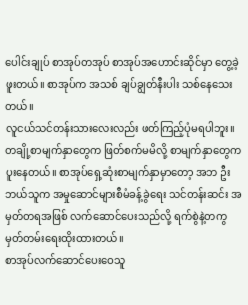ပေါင်းချုပ် စာအုပ်တအုပ် စာအုပ်အဟောင်းဆိုင်မှာ တွေ့ခဲ့ဖူးတယ်။ စာအုပ်က အသစ် ချပ်ချွတ်နီးပါး သစ်နေသေးတယ်။
လူငယ်သင်တန်းသားလေးလည်း ဖတ်ကြည့်ပုံမရပါဘူး။ တချို့စာမျက်နှာတွေက ဖြတ်စက်မမိလို့ စာမျက်နှာတွေက ပူးနေတယ်။ စာအုပ်ရှေ့ဆုံးစာမျက်နှာမှာတော့ အဘ ဦး ဘယ်သူက အမှုဆောင်များစီမံခန့်ခွဲရေး သင်တန်းဆင်း အမှတ်တရအဖြစ် လက်ဆောင်ပေးသည်လို့ ရက်စွဲနဲ့တကွ မှတ်တမ်းရေးထိုးထားတယ်။
စာအုပ်လက်ဆောင်ပေးဝေသူ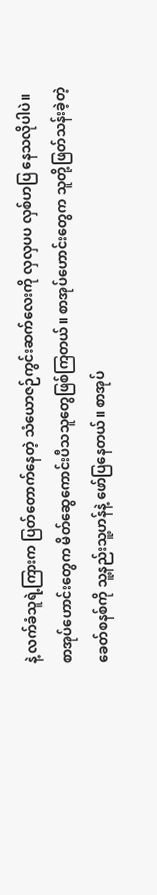နဲ့ လက်ခံသူရဲ့ကြားက ပြတ်တောက်နေတဲ့ သံယောဇဉ်ကွင်းဆက်လေးကို လှလှပပ လှစ်ဟပြ နေသလိုပါပဲ။
စာအုပ်ဟောင်းတွေက မိတ်ဆွေကောင်းပီသသူတွေဖြစ်ကြတယ်။ စာအုပ်ဟောင်းတွေက သူတို့ဖြတ်သန်းခဲ့တဲ့ ခေတ်စနစ်ကို သူ့နည်းသူ့ဟန်နဲ့ ဖော်ပြနေတယ်။ စာအုပ်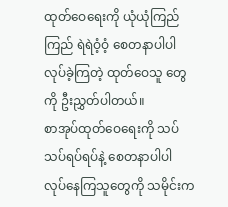ထုတ်ဝေရေးကို ယုံယုံကြည်ကြည် ရဲရဲဝံ့ဝံ့ စေတနာပါပါ လုပ်ခဲ့ကြတဲ့ ထုတ်ဝေသူ တွေကို ဦးညွှတ်ပါတယ်။
စာအုပ်ထုတ်ဝေရေးကို သပ်သပ်ရပ်ရပ်နဲ့ စေတနာပါပါ လုပ်နေကြသူတွေကို သမိုင်းက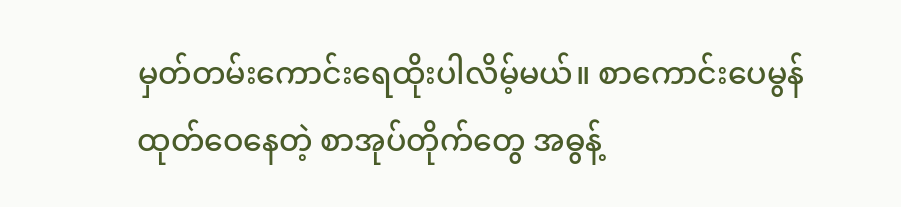မှတ်တမ်းကောင်းရေထိုးပါလိမ့်မယ်။ စာကောင်းပေမွန် ထုတ်ဝေနေတဲ့ စာအုပ်တိုက်တွေ အဓွန့်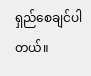ရှည်စေချင်ပါတယ်။